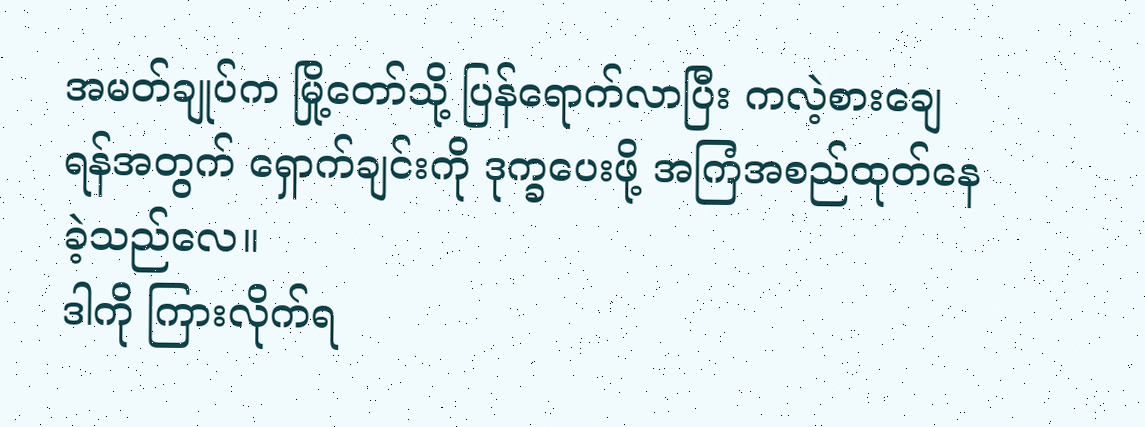အမတ်ချုပ်က မြို့တော်သို့ ပြန်ရောက်လာပြီး ကလဲ့စားချေရန်အတွက် ရှောက်ချင်းကို ဒုက္ခပေးဖို့ အကြံအစည်ထုတ်နေခဲ့သည်လေ။
ဒါကို ကြားလိုက်ရ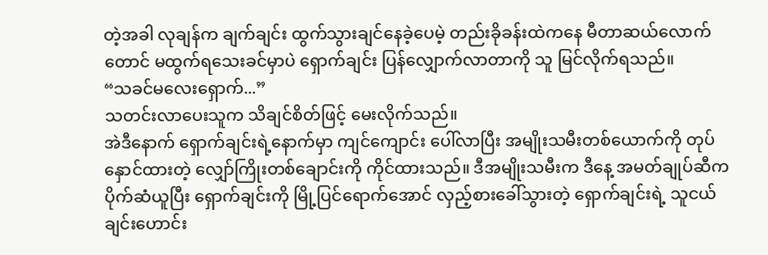တဲ့အခါ လုချန်က ချက်ချင်း ထွက်သွားချင်နေခဲ့ပေမဲ့ တည်းခိုခန်းထဲကနေ မီတာဆယ်လောက်တောင် မထွက်ရသေးခင်မှာပဲ ရှောက်ချင်း ပြန်လျှောက်လာတာကို သူ မြင်လိုက်ရသည်။
“သခင်မလေးရှောက်...”
သတင်းလာပေးသူက သိချင်စိတ်ဖြင့် မေးလိုက်သည်။
အဲဒီနောက် ရှောက်ချင်းရဲ့နောက်မှာ ကျင်ကျောင်း ပေါ်လာပြီး အမျိုးသမီးတစ်ယောက်ကို တုပ်နှောင်ထားတဲ့ လျှော်ကြိုးတစ်ချောင်းကို ကိုင်ထားသည်။ ဒီအမျိုးသမီးက ဒီနေ့ အမတ်ချုပ်ဆီက ပိုက်ဆံယူပြီး ရှောက်ချင်းကို မြို့ပြင်ရောက်အောင် လှည့်စားခေါ်သွားတဲ့ ရှောက်ချင်းရဲ့ သူငယ်ချင်းဟောင်း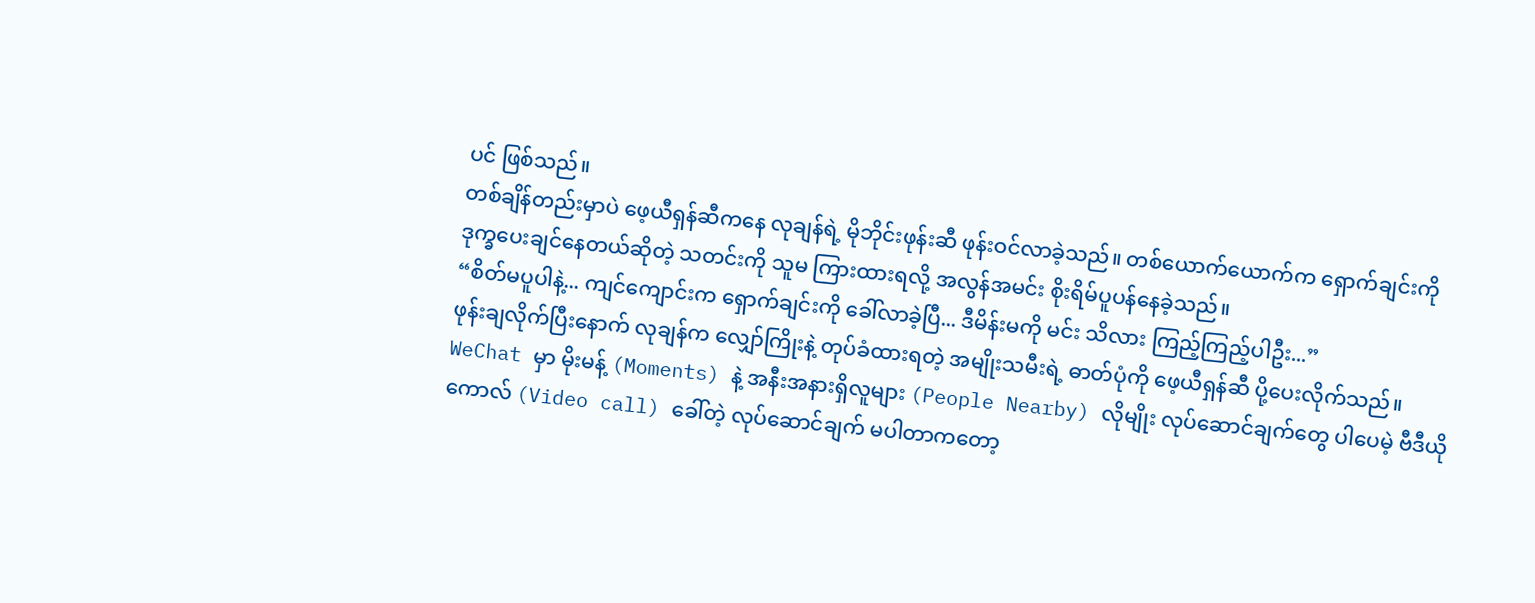ပင် ဖြစ်သည်။
တစ်ချိန်တည်းမှာပဲ ဖေ့ယီရှန်ဆီကနေ လုချန်ရဲ့ မိုဘိုင်းဖုန်းဆီ ဖုန်းဝင်လာခဲ့သည်။ တစ်ယောက်ယောက်က ရှောက်ချင်းကို ဒုက္ခပေးချင်နေတယ်ဆိုတဲ့ သတင်းကို သူမ ကြားထားရလို့ အလွန်အမင်း စိုးရိမ်ပူပန်နေခဲ့သည်။
“စိတ်မပူပါနဲ့... ကျင်ကျောင်းက ရှောက်ချင်းကို ခေါ်လာခဲ့ပြီ... ဒီမိန်းမကို မင်း သိလား ကြည့်ကြည့်ပါဦး...”
ဖုန်းချလိုက်ပြီးနောက် လုချန်က လျှော်ကြိုးနဲ့ တုပ်ခံထားရတဲ့ အမျိုးသမီးရဲ့ ဓာတ်ပုံကို ဖေ့ယီရှန်ဆီ ပို့ပေးလိုက်သည်။
WeChat မှာ မိုးမန့် (Moments) နဲ့ အနီးအနားရှိလူများ (People Nearby) လိုမျိုး လုပ်ဆောင်ချက်တွေ ပါပေမဲ့ ဗီဒီယိုကောလ် (Video call) ခေါ်တဲ့ လုပ်ဆောင်ချက် မပါတာကတော့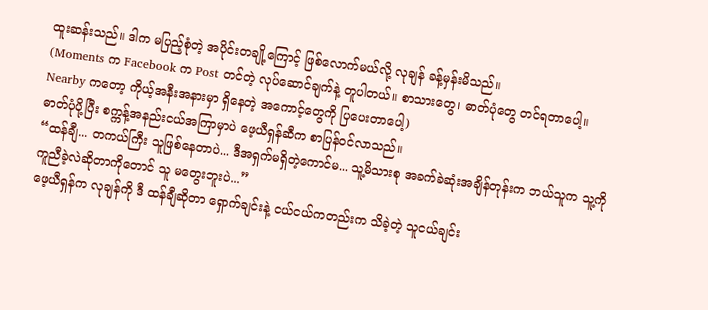ထူးဆန်းသည်။ ဒါက မပြည့်စုံတဲ့ အပိုင်းတချို့ကြောင့် ဖြစ်လောက်မယ်လို့ လုချန် ခန့်မှန်းမိသည်။
(Moments က Facebook က Post တင်တဲ့ လုပ်ဆောင်ချက်နဲ့ တူပါတယ်။ စာသားတွေ၊ ဓာတ်ပုံတွေ တင်ရတာပေါ့။ Nearby ကတော့ ကိုယ့်အနီးအနားမှာ ရှိနေတဲ့ အကောင့်တွေကို ပြပေးတာပေါ့)
ဓာတ်ပုံပို့ပြီး စက္ကန့်အနည်းငယ်အကြာမှာပဲ ဖေ့ယီရှန်ဆီက စာပြန်ဝင်လာသည်။
“ထန်ချီ... တကယ်ကြီး သူဖြစ်နေတာပဲ... ဒီအရှက်မရှိတဲ့ကောင်မ... သူ့မိသားစု အခက်ခဲဆုံးအချိန်တုန်းက ဘယ်သူက သူ့ကို ကူညီခဲ့လဲဆိုတာကိုတောင် သူ မတွေးဘူးပဲ...”
ဖေ့ယီရှန်က လုချန်ကို ဒီ ထန်ချီဆိုတာ ရှောက်ချင်းနဲ့ ငယ်ငယ်ကတည်းက သိခဲ့တဲ့ သူငယ်ချင်း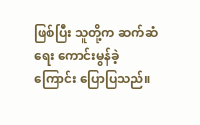ဖြစ်ပြီး သူတို့က ဆက်ဆံရေး ကောင်းမွန်ခဲ့ကြောင်း ပြောပြသည်။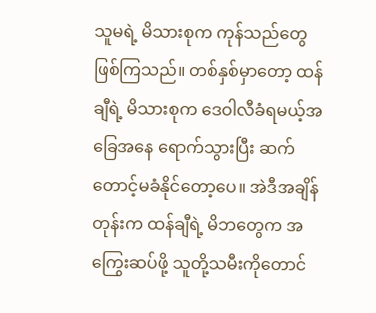သူမရဲ့ မိသားစုက ကုန်သည်တွေ ဖြစ်ကြသည်။ တစ်နှစ်မှာတော့ ထန်ချီရဲ့ မိသားစုက ဒေဝါလီခံရမယ့်အခြေအနေ ရောက်သွားပြီး ဆက်တောင့်မခံနိုင်တော့ပေ။ အဲဒီအချိန်တုန်းက ထန်ချီရဲ့ မိဘတွေက အကြွေးဆပ်ဖို့ သူတို့သမီးကိုတောင်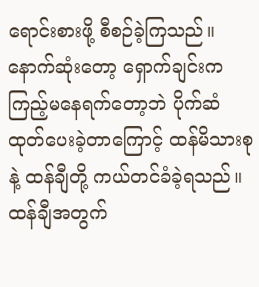ရောင်းစားဖို့ စီစဉ်ခဲ့ကြသည်။ နောက်ဆုံးတော့ ရှောက်ချင်းက ကြည့်မနေရက်တော့ဘဲ ပိုက်ဆံထုတ်ပေးခဲ့တာကြောင့် ထန်မိသားစုနဲ့ ထန်ချီတို့ ကယ်တင်ခံခဲ့ရသည်။
ထန်ချီအတွက်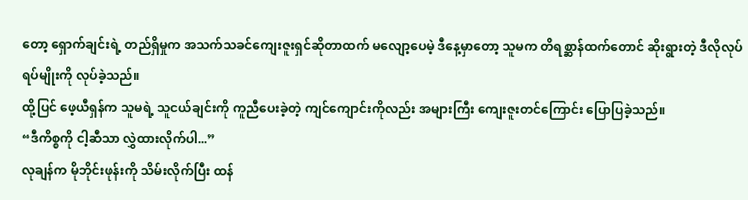တော့ ရှောက်ချင်းရဲ့ တည်ရှိမှုက အသက်သခင်ကျေးဇူးရှင်ဆိုတာထက် မလျော့ပေမဲ့ ဒီနေ့မှာတော့ သူမက တိရစ္ဆာန်ထက်တောင် ဆိုးရွားတဲ့ ဒီလိုလုပ်ရပ်မျိုးကို လုပ်ခဲ့သည်။
ထို့ပြင် ဖေ့ယီရှန်က သူမရဲ့ သူငယ်ချင်းကို ကူညီပေးခဲ့တဲ့ ကျင်ကျောင်းကိုလည်း အများကြီး ကျေးဇူးတင်ကြောင်း ပြောပြခဲ့သည်။
“ဒီကိစ္စကို ငါ့ဆီသာ လွှဲထားလိုက်ပါ...”
လုချန်က မိုဘိုင်းဖုန်းကို သိမ်းလိုက်ပြီး ထန်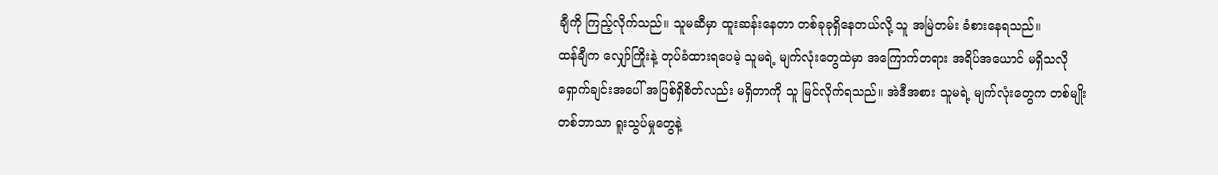ချီကို ကြည့်လိုက်သည်။ သူမဆီမှာ ထူးဆန်းနေတာ တစ်ခုခုရှိနေတယ်လို့ သူ အမြဲတမ်း ခံစားနေရသည်။
ထန်ချီက လျှော်ကြိုးနဲ့ တုပ်ခံထားရပေမဲ့ သူမရဲ့ မျက်လုံးတွေထဲမှာ အကြောက်တရား အရိပ်အယောင် မရှိသလို ရှောက်ချင်းအပေါ် အပြစ်ရှိစိတ်လည်း မရှိတာကို သူ မြင်လိုက်ရသည်။ အဲဒီအစား သူမရဲ့ မျက်လုံးတွေက တစ်မျိုးတစ်ဘာသာ ရူးသွပ်မှုတွေနဲ့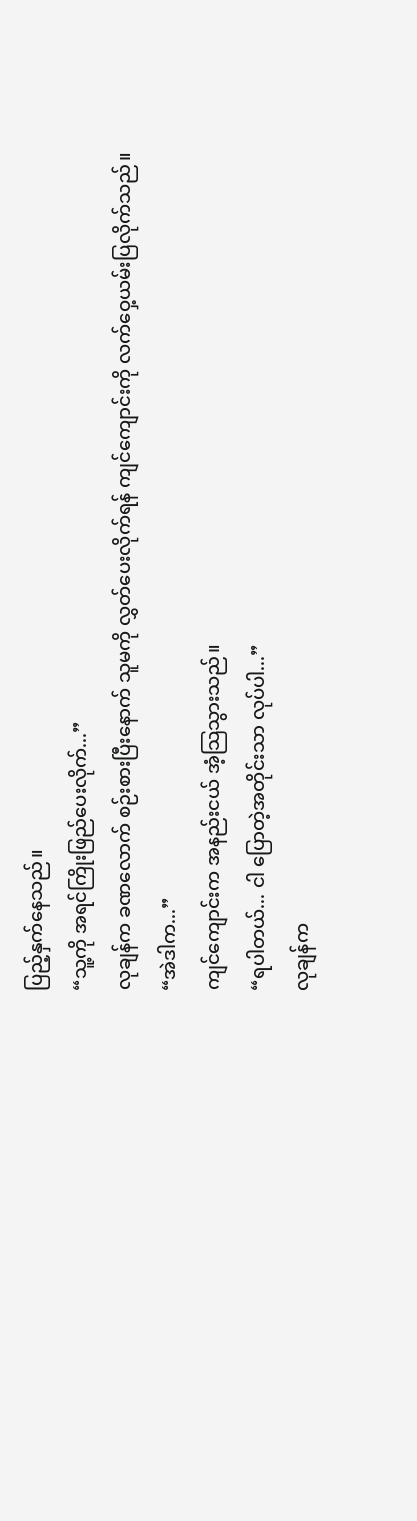ပြည့်နှက်နေသည်။
“သူ့ကို အရင်ကြိုးဖြည်ပေးလိုက်...”
လုချန်က ခဏလောက် စဉ်းစားပြီးနောက် သူမကို လွှတ်ပေးလိုက်ရန် ကျင်ကျောင်းကို လက်ဝှေ့ယမ်းပြလိုက်သည်။
“အဲဒါက...”
ကျင်ကျောင်းက အနည်းငယ် အံ့သြသွားသည်။
“ရပါတယ်... ငါ ပြောတဲ့အတိုင်းသာ လုပ်ပါ...”
လုချန်က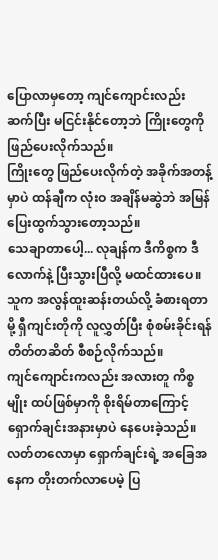ပြောလာမှတော့ ကျင်ကျောင်းလည်း ဆက်ပြီး မငြင်းနိုင်တော့ဘဲ ကြိုးတွေကို ဖြည်ပေးလိုက်သည်။
ကြိုးတွေ ဖြည်ပေးလိုက်တဲ့ အခိုက်အတန့်မှာပဲ ထန်ချီက လုံးဝ အချိန်မဆွဲဘဲ အမြန် ပြေးထွက်သွားတော့သည်။
သေချာတာပေါ့... လုချန်က ဒီကိစ္စက ဒီလောက်နဲ့ ပြီးသွားပြီလို့ မထင်ထားပေ။ သူက အလွန်ထူးဆန်းတယ်လို့ ခံစားရတာမို့ ရှီကျင်းတိုကို လူလွှတ်ပြီး စုံစမ်းခိုင်းရန် တိတ်တဆိတ် စီစဉ်လိုက်သည်။
ကျင်ကျောင်းကလည်း အလားတူ ကိစ္စမျိုး ထပ်ဖြစ်မှာကို စိုးရိမ်တာကြောင့် ရှောက်ချင်းအနားမှာပဲ နေပေးခဲ့သည်။
လတ်တလောမှာ ရှောက်ချင်းရဲ့ အခြေအနေက တိုးတက်လာပေမဲ့ ပြ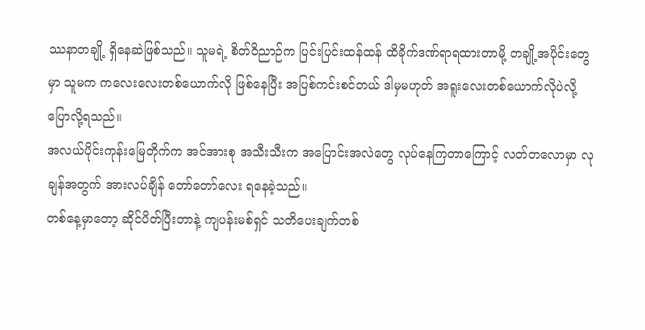ဿနာတချို့ ရှိနေဆဲဖြစ်သည်။ သူမရဲ့ စိတ်ဝိညာဉ်က ပြင်းပြင်းထန်ထန် ထိခိုက်ဒဏ်ရာရထားတာမို့ တချို့အပိုင်းတွေမှာ သူမက ကလေးလေးတစ်ယောက်လို ဖြစ်နေပြီး အပြစ်ကင်းစင်တယ် ဒါမှမဟုတ် အရူးလေးတစ်ယောက်လိုပဲလို့ ပြောလို့ရသည်။
အလယ်ပိုင်းကုန်းမြေတိုက်က အင်အားစု အသီးသီးက အပြောင်းအလဲတွေ လုပ်နေကြတာကြောင့် လတ်တလောမှာ လုချန်အတွက် အားလပ်ချိန် တော်တော်လေး ရနေခဲ့သည်။
တစ်နေ့မှာတော့ ဆိုင်ပိတ်ပြီးတာနဲ့ ကျပန်းမစ်ရှင် သတိပေးချက်တစ်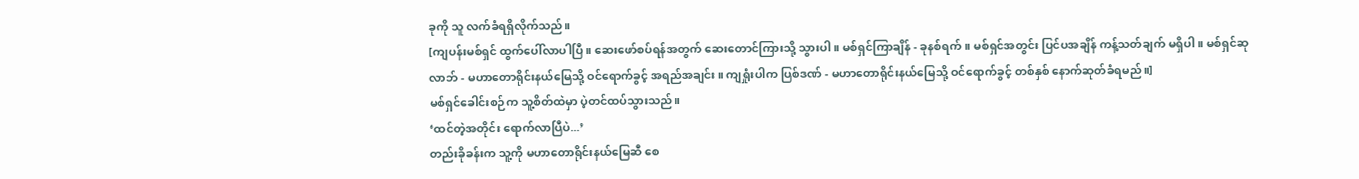ခုကို သူ လက်ခံရရှိလိုက်သည်။
[ကျပန်းမစ်ရှင် ထွက်ပေါ်လာပါပြီ။ ဆေးဖော်စပ်ရန်အတွက် ဆေးတောင်ကြားသို့ သွားပါ။ မစ်ရှင်ကြာချိန် - ခုနစ်ရက်။ မစ်ရှင်အတွင်း ပြင်ပအချိန် ကန့်သတ်ချက် မရှိပါ။ မစ်ရှင်ဆုလာဘ် - မဟာတောရိုင်းနယ်မြေသို့ ဝင်ရောက်ခွင့် အရည်အချင်း။ ကျရှုံးပါက ပြစ်ဒဏ် - မဟာတောရိုင်းနယ်မြေသို့ ဝင်ရောက်ခွင့် တစ်နှစ် နောက်ဆုတ်ခံရမည်။]
မစ်ရှင်ခေါင်းစဉ်က သူ့စိတ်ထဲမှာ ပဲ့တင်ထပ်သွားသည်။
‘ထင်တဲ့အတိုင်း ရောက်လာပြီပဲ...’
တည်းခိုခန်းက သူ့ကို မဟာတောရိုင်းနယ်မြေဆီ စေ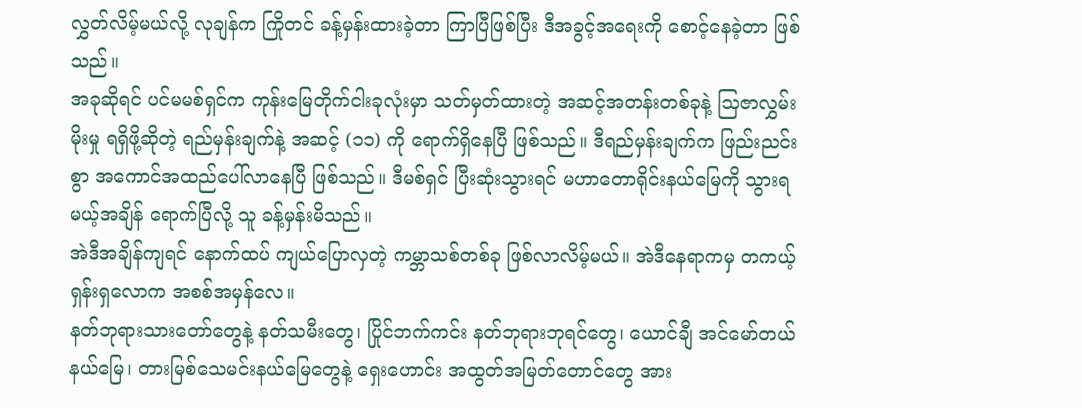လွှတ်လိမ့်မယ်လို့ လုချန်က ကြိုတင် ခန့်မှန်းထားခဲ့တာ ကြာပြီဖြစ်ပြီး ဒီအခွင့်အရေးကို စောင့်နေခဲ့တာ ဖြစ်သည်။
အခုဆိုရင် ပင်မမစ်ရှင်က ကုန်းမြေတိုက်ငါးခုလုံးမှာ သတ်မှတ်ထားတဲ့ အဆင့်အတန်းတစ်ခုနဲ့ သြဇာလွှမ်းမိုးမှု ရရှိဖို့ဆိုတဲ့ ရည်မှန်းချက်နဲ့ အဆင့် (၁၁) ကို ရောက်ရှိနေပြီ ဖြစ်သည်။ ဒီရည်မှန်းချက်က ဖြည်းညင်းစွာ အကောင်အထည်ပေါ်လာနေပြီ ဖြစ်သည်။ ဒီမစ်ရှင် ပြီးဆုံးသွားရင် မဟာတောရိုင်းနယ်မြေကို သွားရမယ့်အချိန် ရောက်ပြီလို့ သူ ခန့်မှန်းမိသည်။
အဲဒီအချိန်ကျရင် နောက်ထပ် ကျယ်ပြောလှတဲ့ ကမ္ဘာသစ်တစ်ခု ဖြစ်လာလိမ့်မယ်။ အဲဒီနေရာကမှ တကယ့် ရှန်းရှလောက အစစ်အမှန်လေ။
နတ်ဘုရားသားတော်တွေနဲ့ နတ်သမီးတွေ၊ ပြိုင်ဘက်ကင်း နတ်ဘုရားဘုရင်တွေ၊ ယောင်ချီ အင်မော်တယ်နယ်မြေ၊ တားမြစ်သေမင်းနယ်မြေတွေနဲ့ ရှေးဟောင်း အထွတ်အမြတ်တောင်တွေ အား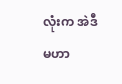လုံးက အဲဒီ မဟာ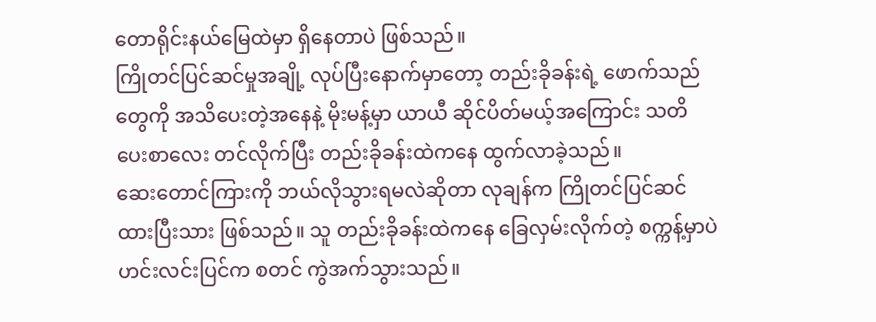တောရိုင်းနယ်မြေထဲမှာ ရှိနေတာပဲ ဖြစ်သည်။
ကြိုတင်ပြင်ဆင်မှုအချို့ လုပ်ပြီးနောက်မှာတော့ တည်းခိုခန်းရဲ့ ဖောက်သည်တွေကို အသိပေးတဲ့အနေနဲ့ မိုးမန့်မှာ ယာယီ ဆိုင်ပိတ်မယ့်အကြောင်း သတိပေးစာလေး တင်လိုက်ပြီး တည်းခိုခန်းထဲကနေ ထွက်လာခဲ့သည်။
ဆေးတောင်ကြားကို ဘယ်လိုသွားရမလဲဆိုတာ လုချန်က ကြိုတင်ပြင်ဆင်ထားပြီးသား ဖြစ်သည်။ သူ တည်းခိုခန်းထဲကနေ ခြေလှမ်းလိုက်တဲ့ စက္ကန့်မှာပဲ ဟင်းလင်းပြင်က စတင် ကွဲအက်သွားသည်။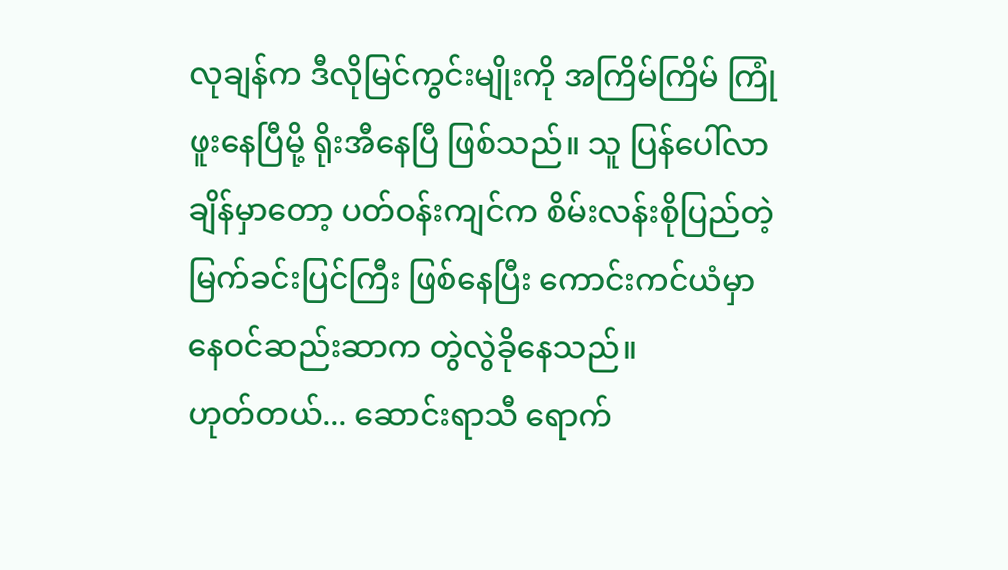လုချန်က ဒီလိုမြင်ကွင်းမျိုးကို အကြိမ်ကြိမ် ကြုံဖူးနေပြီမို့ ရိုးအီနေပြီ ဖြစ်သည်။ သူ ပြန်ပေါ်လာချိန်မှာတော့ ပတ်ဝန်းကျင်က စိမ်းလန်းစိုပြည်တဲ့ မြက်ခင်းပြင်ကြီး ဖြစ်နေပြီး ကောင်းကင်ယံမှာ နေဝင်ဆည်းဆာက တွဲလွဲခိုနေသည်။
ဟုတ်တယ်... ဆောင်းရာသီ ရောက်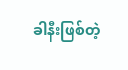ခါနီးဖြစ်တဲ့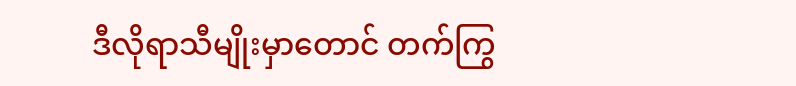ဒီလိုရာသီမျိုးမှာတောင် တက်ကြွ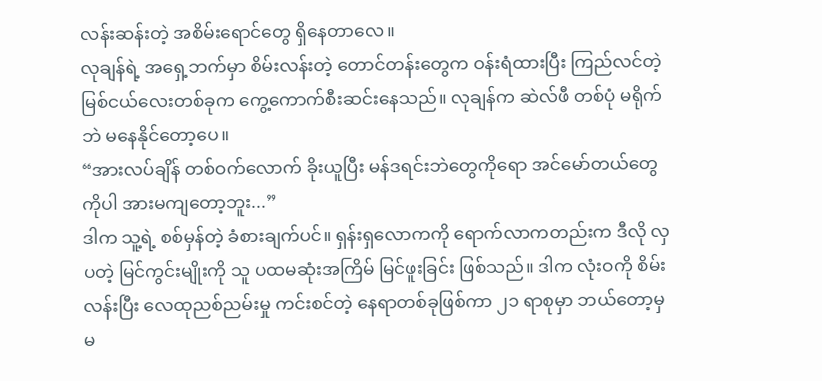လန်းဆန်းတဲ့ အစိမ်းရောင်တွေ ရှိနေတာလေ။
လုချန်ရဲ့ အရှေ့ဘက်မှာ စိမ်းလန်းတဲ့ တောင်တန်းတွေက ဝန်းရံထားပြီး ကြည်လင်တဲ့ မြစ်ငယ်လေးတစ်ခုက ကွေ့ကောက်စီးဆင်းနေသည်။ လုချန်က ဆဲလ်ဖီ တစ်ပုံ မရိုက်ဘဲ မနေနိုင်တော့ပေ။
“အားလပ်ချိန် တစ်ဝက်လောက် ခိုးယူပြီး မန်ဒရင်းဘဲတွေကိုရော အင်မော်တယ်တွေကိုပါ အားမကျတော့ဘူး...”
ဒါက သူ့ရဲ့ စစ်မှန်တဲ့ ခံစားချက်ပင်။ ရှန်းရှလောကကို ရောက်လာကတည်းက ဒီလို လှပတဲ့ မြင်ကွင်းမျိုးကို သူ ပထမဆုံးအကြိမ် မြင်ဖူးခြင်း ဖြစ်သည်။ ဒါက လုံးဝကို စိမ်းလန်းပြီး လေထုညစ်ညမ်းမှု ကင်းစင်တဲ့ နေရာတစ်ခုဖြစ်ကာ ၂၁ ရာစုမှာ ဘယ်တော့မှ မ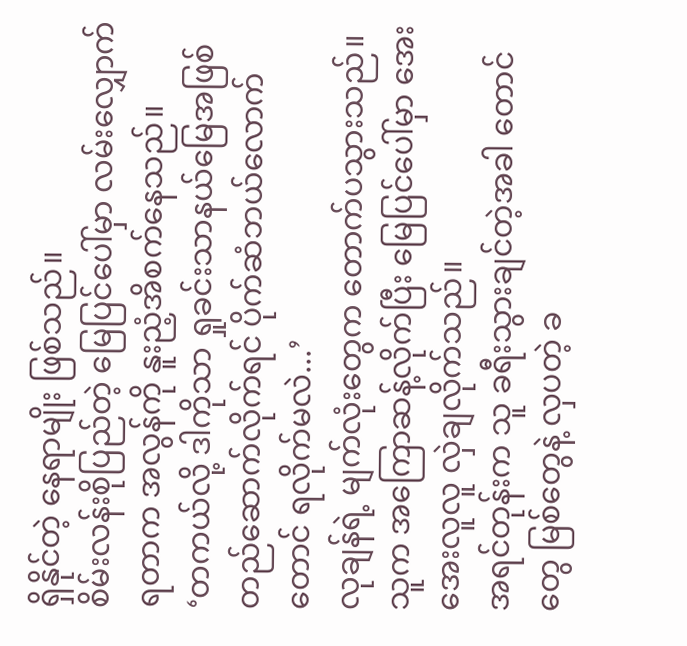ရှိနိုင်တဲ့ နေရာမျိုး ဖြစ်သည်။
စိမ်းလန်းစိုပြည်တဲ့ မြေပြင်ပေါ်မှာ လမ်းလျှောက်ရတာက အလွန်ကို နူးညံ့အိစက်နေသည်။
‘တကယ်လို့ ဒါကိုသာ ရှုခင်းသာနယ်မြေအဖြစ် တည်ဆောက်လိုက်ရင် ပိုက်ဆံဘယ်လောက်တောင် ရလိုက်မလဲ...’
လုချန်ရဲ့ မျက်လုံးတွေက တောက်ပသွားသည်။ သူက အကြောဆန့်လိုက်ပြီး မြေပြင်ပေါ်မှာ အေးအေးလူလူ လှဲချလိုက်သည်။
အရင်တုန်းက သူ ခရီးသွားချင်တဲ့အခါ တောင်တွေ မြစ်တွေနဲ့ လှပတဲ့ ခ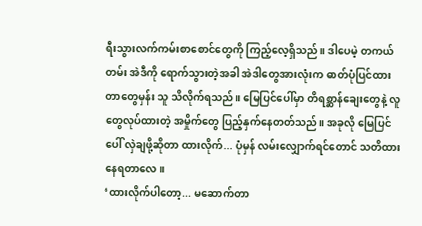ရီးသွားလက်ကမ်းစာစောင်တွေကို ကြည့်လေ့ရှိသည်။ ဒါပေမဲ့ တကယ်တမ်း အဲဒီကို ရောက်သွားတဲ့အခါ အဲဒါတွေအားလုံးက ဓာတ်ပုံပြင်ထားတာတွေမှန်း သူ သိလိုက်ရသည်။ မြေပြင်ပေါ်မှာ တိရစ္ဆာန်ချေးတွေနဲ့ လူတွေလုပ်ထားတဲ့ အမှိုက်တွေ ပြည့်နှက်နေတတ်သည်။ အခုလို မြေပြင်ပေါ် လှဲချဖို့ဆိုတာ ထားလိုက်... ပုံမှန် လမ်းလျှောက်ရင်တောင် သတိထားနေရတာလေ။
‘ထားလိုက်ပါတော့... မဆောက်တာ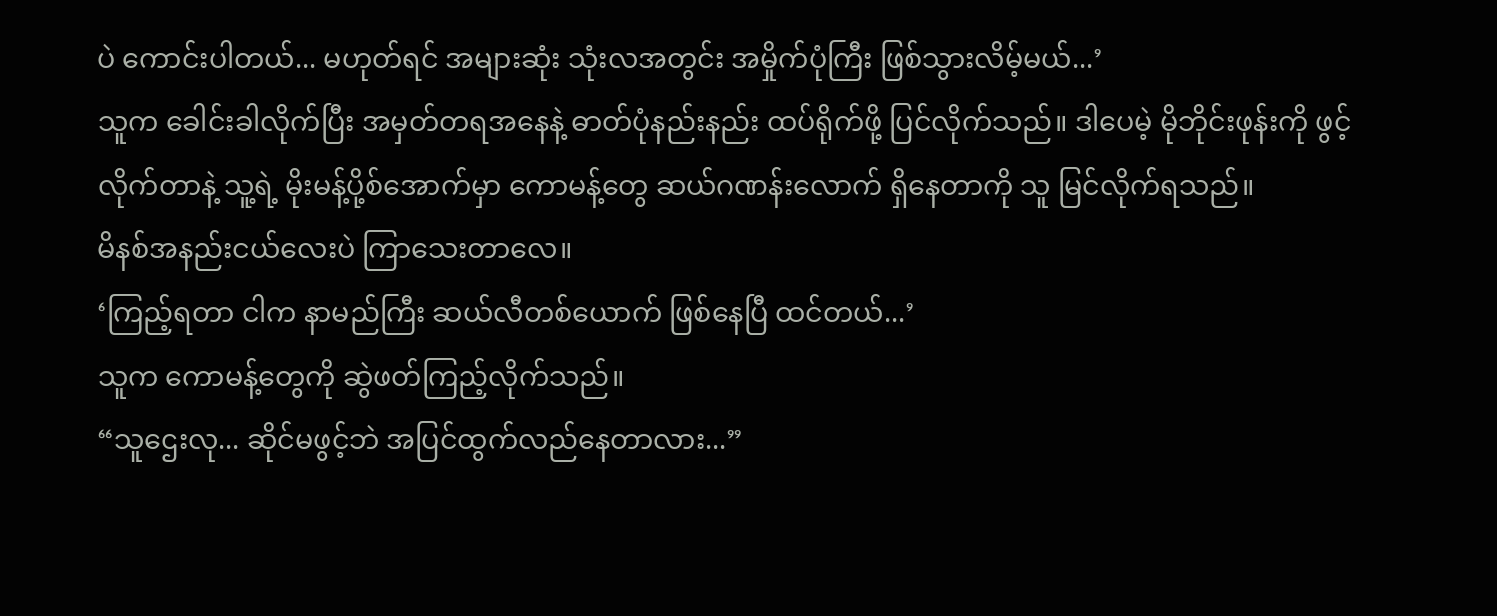ပဲ ကောင်းပါတယ်... မဟုတ်ရင် အများဆုံး သုံးလအတွင်း အမှိုက်ပုံကြီး ဖြစ်သွားလိမ့်မယ်...’
သူက ခေါင်းခါလိုက်ပြီး အမှတ်တရအနေနဲ့ ဓာတ်ပုံနည်းနည်း ထပ်ရိုက်ဖို့ ပြင်လိုက်သည်။ ဒါပေမဲ့ မိုဘိုင်းဖုန်းကို ဖွင့်လိုက်တာနဲ့ သူ့ရဲ့ မိုးမန့်ပို့စ်အောက်မှာ ကောမန့်တွေ ဆယ်ဂဏန်းလောက် ရှိနေတာကို သူ မြင်လိုက်ရသည်။
မိနစ်အနည်းငယ်လေးပဲ ကြာသေးတာလေ။
‘ကြည့်ရတာ ငါက နာမည်ကြီး ဆယ်လီတစ်ယောက် ဖြစ်နေပြီ ထင်တယ်...’
သူက ကောမန့်တွေကို ဆွဲဖတ်ကြည့်လိုက်သည်။
“သူဌေးလု... ဆိုင်မဖွင့်ဘဲ အပြင်ထွက်လည်နေတာလား...”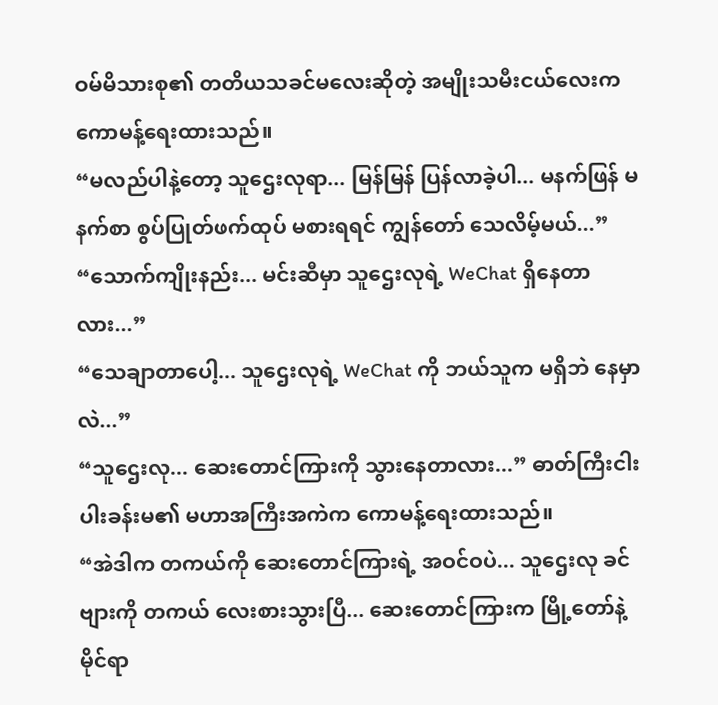ဝမ်မိသားစု၏ တတိယသခင်မလေးဆိုတဲ့ အမျိုးသမီးငယ်လေးက ကောမန့်ရေးထားသည်။
“မလည်ပါနဲ့တော့ သူဌေးလုရာ... မြန်မြန် ပြန်လာခဲ့ပါ... မနက်ဖြန် မနက်စာ စွပ်ပြုတ်ဖက်ထုပ် မစားရရင် ကျွန်တော် သေလိမ့်မယ်...”
“သောက်ကျိုးနည်း... မင်းဆီမှာ သူဌေးလုရဲ့ WeChat ရှိနေတာလား...”
“သေချာတာပေါ့... သူဌေးလုရဲ့ WeChat ကို ဘယ်သူက မရှိဘဲ နေမှာလဲ...”
“သူဌေးလု... ဆေးတောင်ကြားကို သွားနေတာလား...” ဓာတ်ကြီးငါးပါးခန်းမ၏ မဟာအကြီးအကဲက ကောမန့်ရေးထားသည်။
“အဲဒါက တကယ်ကို ဆေးတောင်ကြားရဲ့ အဝင်ဝပဲ... သူဌေးလု ခင်ဗျားကို တကယ် လေးစားသွားပြီ... ဆေးတောင်ကြားက မြို့တော်နဲ့ မိုင်ရာ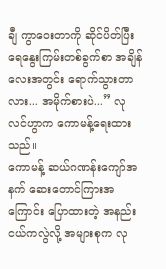ချီ ကွာဝေးတာကို ဆိုင်ပိတ်ပြီး ရေနွေးကြမ်းတစ်ခွက်စာ အချိန်လေးအတွင်း ရောက်သွားတာလား... အမိုက်စားပဲ...” လုလင်ဟွာက ကောမန့်ရေးထားသည်။
ကောမန့် ဆယ်ဂဏန်းကျော်အနက် ဆေးတောင်ကြားအကြောင်း ပြောထားတဲ့ အနည်းငယ်ကလွဲလို့ အများစုက လု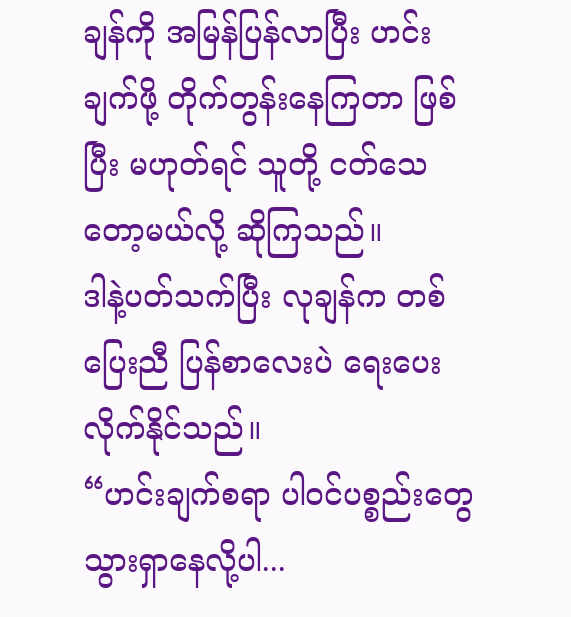ချန်ကို အမြန်ပြန်လာပြီး ဟင်းချက်ဖို့ တိုက်တွန်းနေကြတာ ဖြစ်ပြီး မဟုတ်ရင် သူတို့ ငတ်သေတော့မယ်လို့ ဆိုကြသည်။
ဒါနဲ့ပတ်သက်ပြီး လုချန်က တစ်ပြေးညီ ပြန်စာလေးပဲ ရေးပေးလိုက်နိုင်သည်။
“ဟင်းချက်စရာ ပါဝင်ပစ္စည်းတွေ သွားရှာနေလို့ပါ...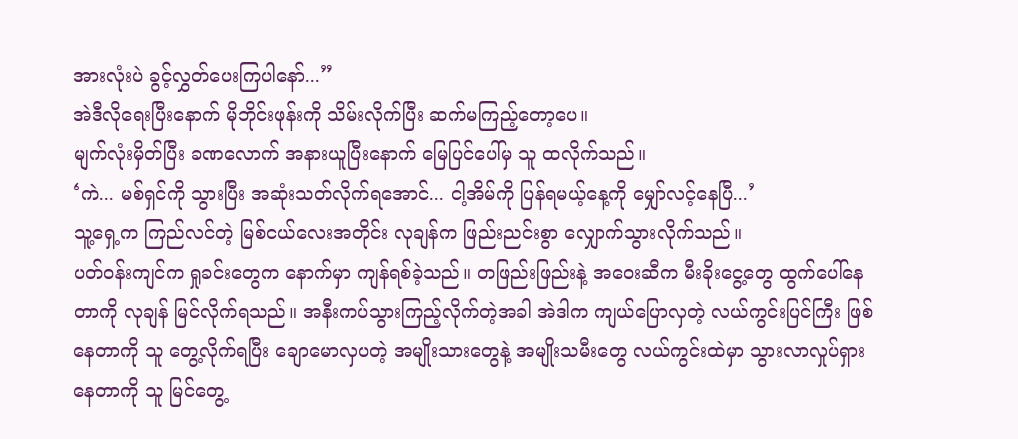အားလုံးပဲ ခွင့်လွှတ်ပေးကြပါနော်...”
အဲဒီလိုရေးပြီးနောက် မိုဘိုင်းဖုန်းကို သိမ်းလိုက်ပြီး ဆက်မကြည့်တော့ပေ။
မျက်လုံးမှိတ်ပြီး ခဏလောက် အနားယူပြီးနောက် မြေပြင်ပေါ်မှ သူ ထလိုက်သည်။
‘ကဲ... မစ်ရှင်ကို သွားပြီး အဆုံးသတ်လိုက်ရအောင်... ငါ့အိမ်ကို ပြန်ရမယ့်နေ့ကို မျှော်လင့်နေပြီ...’
သူ့ရှေ့က ကြည်လင်တဲ့ မြစ်ငယ်လေးအတိုင်း လုချန်က ဖြည်းညင်းစွာ လျှောက်သွားလိုက်သည်။
ပတ်ဝန်းကျင်က ရှုခင်းတွေက နောက်မှာ ကျန်ရစ်ခဲ့သည်။ တဖြည်းဖြည်းနဲ့ အဝေးဆီက မီးခိုးငွေ့တွေ ထွက်ပေါ်နေတာကို လုချန် မြင်လိုက်ရသည်။ အနီးကပ်သွားကြည့်လိုက်တဲ့အခါ အဲဒါက ကျယ်ပြောလှတဲ့ လယ်ကွင်းပြင်ကြီး ဖြစ်နေတာကို သူ တွေ့လိုက်ရပြီး ချောမောလှပတဲ့ အမျိုးသားတွေနဲ့ အမျိုးသမီးတွေ လယ်ကွင်းထဲမှာ သွားလာလှုပ်ရှားနေတာကို သူ မြင်တွေ့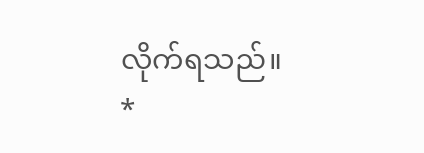လိုက်ရသည်။
*